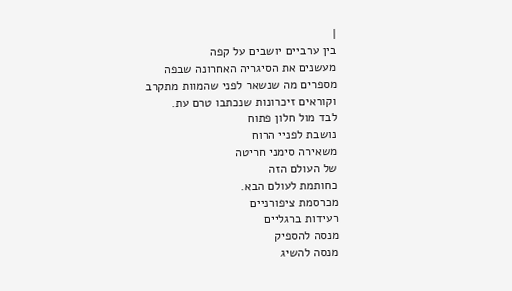|
בין ערביים יושבים על קפה
מעשנים את הסיגריה האחרונה שבפה
מספרים מה שנשאר לפני שהמוות מתקרב
וקוראים זיכרונות שנכתבו טרם עת.
לבד מול חלון פתוח
נושבת לפניי הרוח
משאירה סימני חריטה
של העולם הזה
כחותמת לעולם הבא.
מכרסמת ציפורניים
רעידות ברגליים
מנסה להספיק
מנסה להשיג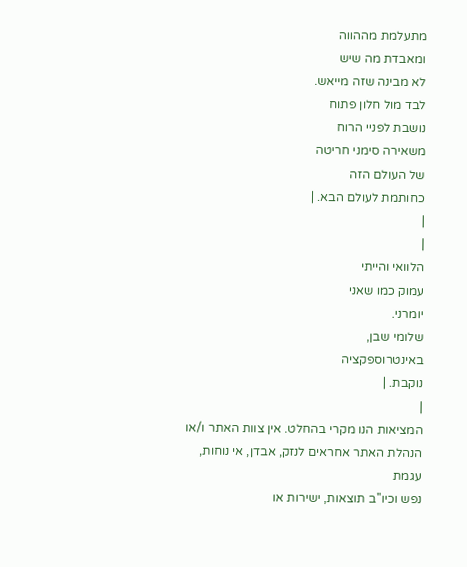מתעלמת מההווה
ומאבדת מה שיש
לא מבינה שזה מייאש.
לבד מול חלון פתוח
נושבת לפניי הרוח
משאירה סימני חריטה
של העולם הזה
כחותמת לעולם הבא. |
|
|
הלוואי והייתי
עמוק כמו שאני
יומרני.
שלומי שבן,
באינטרוספקציה
נוקבת. |
|
המציאות הנו מקרי בהחלט. אין צוות האתר ו/או
הנהלת האתר אחראים לנזק, אבדן, אי נוחות, עגמת
נפש וכיו''ב תוצאות, ישירות או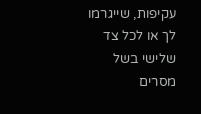עקיפות, שייגרמו
לך או לכל צד שלישי בשל מסרים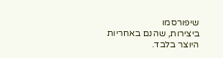שיפורסמו
ביצירות, שהנם באחריות היוצר בלבד.